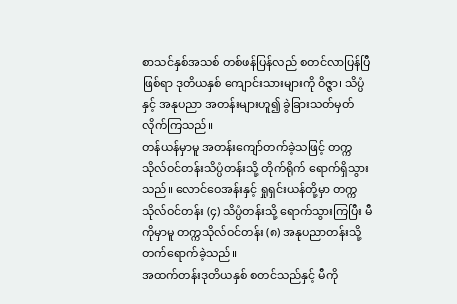စာသင်နှစ်အသစ် တစ်ဖန်ပြန်လည် စတင်လာပြန်ပြီဖြစ်ရာ ဒုတိယနှစ် ကျောင်းသားများကို ဝိဇ္ဇာ၊ သိပ္ပံနှင့် အနုပညာ အတန်းများဟူ၍ ခွဲခြားသတ်မှတ်လိုက်ကြသည်။
တန်ယန်မှာမူ အတန်းကျော်တက်ခဲ့သဖြင့် တက္ကသိုလ်ဝင်တန်းသိပ္ပံတန်းသို့ တိုက်ရိုက် ရောက်ရှိသွားသည်။ လောင်ဝေအန်းနှင့် ရှုရှင်းယန်တို့မှာ တက္ကသိုလ်ဝင်တန်း (၄) သိပ္ပံတန်းသို့ ရောက်သွားကြပြီး မီကိုမှာမူ တက္ကသိုလ်ဝင်တန်း (၈) အနုပညာတန်းသို့ တက်ရောက်ခဲ့သည်။
အထက်တန်းဒုတိယနှစ် စတင်သည်နှင့် မီကို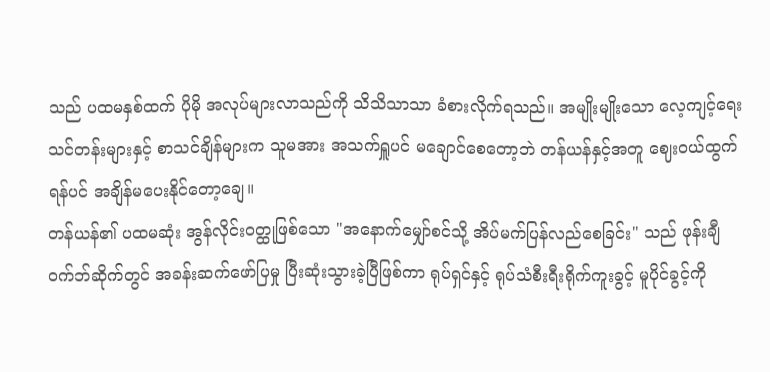သည် ပထမနှစ်ထက် ပိုမို အလုပ်များလာသည်ကို သိသိသာသာ ခံစားလိုက်ရသည်။ အမျိုးမျိုးသော လေ့ကျင့်ရေး သင်တန်းများနှင့် စာသင်ချိန်များက သူမအား အသက်ရှူပင် မချောင်စေတော့ဘဲ တန်ယန်နှင့်အတူ ဈေးဝယ်ထွက်ရန်ပင် အချိန်မပေးနိုင်တော့ချေ။
တန်ယန်၏ ပထမဆုံး အွန်လိုင်းဝတ္ထုဖြစ်သော "အနောက်မျှော်စင်သို့ အိပ်မက်ပြန်လည်စေခြင်း" သည် ဖုန်းချီဝက်ဘ်ဆိုက်တွင် အခန်းဆက်ဖော်ပြမှု ပြီးဆုံးသွားခဲ့ပြီဖြစ်ကာ ရုပ်ရှင်နှင့် ရုပ်သံစီးရီးရိုက်ကူးခွင့် မူပိုင်ခွင့်ကို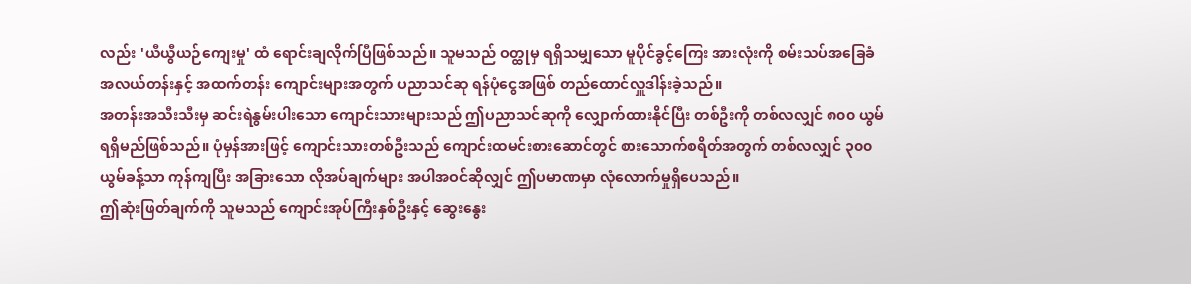လည်း 'ယီယွီယဉ်ကျေးမှု' ထံ ရောင်းချလိုက်ပြီဖြစ်သည်။ သူမသည် ဝတ္ထုမှ ရရှိသမျှသော မူပိုင်ခွင့်ကြေး အားလုံးကို စမ်းသပ်အခြေခံ အလယ်တန်းနှင့် အထက်တန်း ကျောင်းများအတွက် ပညာသင်ဆု ရန်ပုံငွေအဖြစ် တည်ထောင်လှူဒါန်းခဲ့သည်။
အတန်းအသီးသီးမှ ဆင်းရဲနွမ်းပါးသော ကျောင်းသားများသည် ဤပညာသင်ဆုကို လျှောက်ထားနိုင်ပြီး တစ်ဦးကို တစ်လလျှင် ၈၀၀ ယွမ် ရရှိမည်ဖြစ်သည်။ ပုံမှန်အားဖြင့် ကျောင်းသားတစ်ဦးသည် ကျောင်းထမင်းစားဆောင်တွင် စားသောက်စရိတ်အတွက် တစ်လလျှင် ၃၀၀ ယွမ်ခန့်သာ ကုန်ကျပြီး အခြားသော လိုအပ်ချက်များ အပါအဝင်ဆိုလျှင် ဤပမာဏမှာ လုံလောက်မှုရှိပေသည်။
ဤဆုံးဖြတ်ချက်ကို သူမသည် ကျောင်းအုပ်ကြီးနှစ်ဦးနှင့် ဆွေးနွေး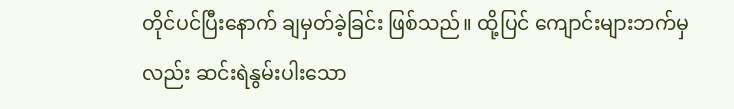တိုင်ပင်ပြီးနောက် ချမှတ်ခဲ့ခြင်း ဖြစ်သည်။ ထို့ပြင် ကျောင်းများဘက်မှလည်း ဆင်းရဲနွမ်းပါးသော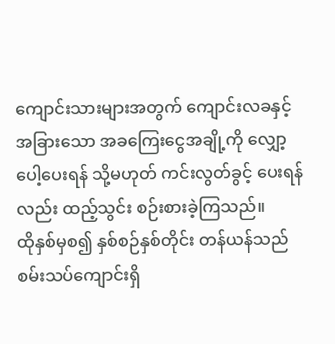ကျောင်းသားများအတွက် ကျောင်းလခနှင့် အခြားသော အခကြေးငွေအချို့ကို လျှော့ပေါ့ပေးရန် သို့မဟုတ် ကင်းလွတ်ခွင့် ပေးရန်လည်း ထည့်သွင်း စဉ်းစားခဲ့ကြသည်။
ထိုနှစ်မှစ၍ နှစ်စဉ်နှစ်တိုင်း တန်ယန်သည် စမ်းသပ်ကျောင်းရှိ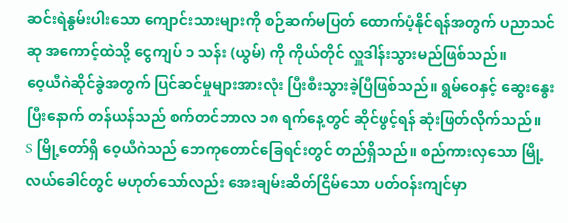ဆင်းရဲနွမ်းပါးသော ကျောင်းသားများကို စဉ်ဆက်မပြတ် ထောက်ပံ့နိုင်ရန်အတွက် ပညာသင်ဆု အကောင့်ထဲသို့ ငွေကျပ် ၁ သန်း (ယွမ်) ကို ကိုယ်တိုင် လှူဒါန်းသွားမည်ဖြစ်သည်။
ဝေ့ယီဂဲဆိုင်ခွဲအတွက် ပြင်ဆင်မှုများအားလုံး ပြီးစီးသွားခဲ့ပြီဖြစ်သည်။ ရွမ်ဝေနှင့် ဆွေးနွေးပြီးနောက် တန်ယန်သည် စက်တင်ဘာလ ၁၈ ရက်နေ့တွင် ဆိုင်ဖွင့်ရန် ဆုံးဖြတ်လိုက်သည်။
S မြို့တော်ရှိ ဝေ့ယီဂဲသည် ဘေကုတောင်ခြေရင်းတွင် တည်ရှိသည်။ စည်ကားလှသော မြို့လယ်ခေါင်တွင် မဟုတ်သော်လည်း အေးချမ်းဆိတ်ငြိမ်သော ပတ်ဝန်းကျင်မှာ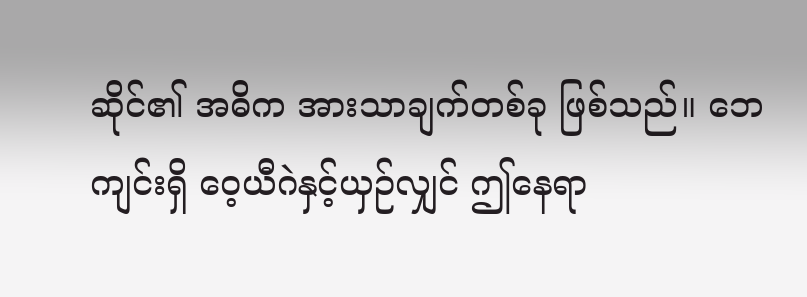ဆိုင်၏ အဓိက အားသာချက်တစ်ခု ဖြစ်သည်။ ဘေကျင်းရှိ ဝေ့ယီဂဲနှင့်ယှဉ်လျှင် ဤနေရာ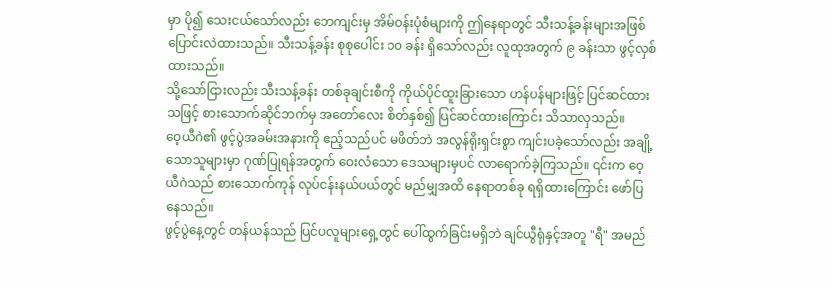မှာ ပို၍ သေးငယ်သော်လည်း ဘေကျင်းမှ အိမ်ဝန်းပုံစံများကို ဤနေရာတွင် သီးသန့်ခန်းများအဖြစ် ပြောင်းလဲထားသည်။ သီးသန့်ခန်း စုစုပေါင်း ၁၀ ခန်း ရှိသော်လည်း လူထုအတွက် ၉ ခန်းသာ ဖွင့်လှစ်ထားသည်။
သို့သော်ငြားလည်း သီးသန့်ခန်း တစ်ခုချင်းစီကို ကိုယ်ပိုင်ထူးခြားသော ဟန်ပန်များဖြင့် ပြင်ဆင်ထားသဖြင့် စားသောက်ဆိုင်ဘက်မှ အတော်လေး စိတ်နှစ်၍ ပြင်ဆင်ထားကြောင်း သိသာလှသည်။
ဝေ့ယီဂဲ၏ ဖွင့်ပွဲအခမ်းအနားကို ဧည့်သည်ပင် မဖိတ်ဘဲ အလွန်ရိုးရှင်းစွာ ကျင်းပခဲ့သော်လည်း အချို့သောသူများမှာ ဂုဏ်ပြုရန်အတွက် ဝေးလံသော ဒေသများမှပင် လာရောက်ခဲ့ကြသည်။ ၎င်းက ဝေ့ယီဂဲသည် စားသောက်ကုန် လုပ်ငန်းနယ်ပယ်တွင် မည်မျှအထိ နေရာတစ်ခု ရရှိထားကြောင်း ဖော်ပြနေသည်။
ဖွင့်ပွဲနေ့တွင် တန်ယန်သည် ပြင်ပလူများရှေ့တွင် ပေါ်ထွက်ခြင်းမရှိဘဲ ချင်ယွီရုံနှင့်အတူ "ရီ" အမည်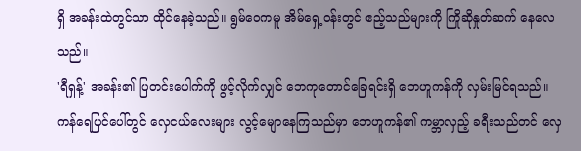ရှိ အခန်းထဲတွင်သာ ထိုင်နေခဲ့သည်။ ရွမ်ဝေကမူ အိမ်ရှေ့ဝန်းတွင် ဧည့်သည်များကို ကြိုဆိုနှုတ်ဆက် နေလေသည်။
'ရီရှန့်' အခန်း၏ ပြတင်းပေါက်ကို ဖွင့်လိုက်လျှင် ဘေကုတောင်ခြေရင်းရှိ ဘေဟူကန်ကို လှမ်းမြင်ရသည်။ ကန်ရေပြင်ပေါ်တွင် လှေငယ်လေးများ လွင့်မျောနေကြသည်မှာ ဘေဟူကန်၏ ကမ္ဘာလှည့် ခရီးသည်တင် လှေ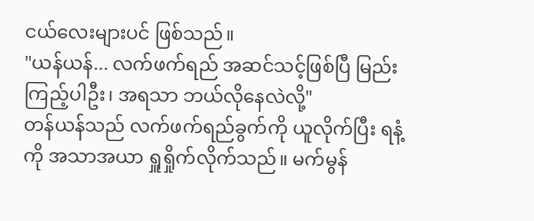ငယ်လေးများပင် ဖြစ်သည်။
"ယန်ယန်... လက်ဖက်ရည် အဆင်သင့်ဖြစ်ပြီ မြည်းကြည့်ပါဦး၊ အရသာ ဘယ်လိုနေလဲလို့"
တန်ယန်သည် လက်ဖက်ရည်ခွက်ကို ယူလိုက်ပြီး ရနံ့ကို အသာအယာ ရှူရှိုက်လိုက်သည်။ မက်မွန်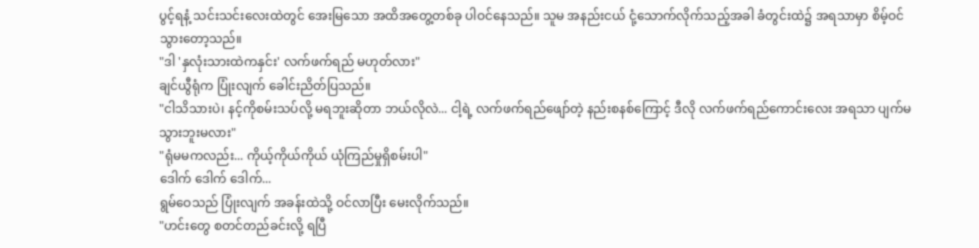ပွင့်ရနံ့ သင်းသင်းလေးထဲတွင် အေးမြသော အထိအတွေ့တစ်ခု ပါဝင်နေသည်။ သူမ အနည်းငယ် ငုံ့သောက်လိုက်သည့်အခါ ခံတွင်းထဲ၌ အရသာမှာ စိမ့်ဝင်သွားတော့သည်။
"ဒါ 'နှလုံးသားထဲကနှင်း' လက်ဖက်ရည် မဟုတ်လား"
ချင်ယွီရုံက ပြုံးလျက် ခေါင်းညိတ်ပြသည်။
"ငါသိသားပဲ၊ နင့်ကိုစမ်းသပ်လို့ မရဘူးဆိုတာ ဘယ်လိုလဲ... ငါ့ရဲ့ လက်ဖက်ရည်ဖျော်တဲ့ နည်းစနစ်ကြောင့် ဒီလို လက်ဖက်ရည်ကောင်းလေး အရသာ ပျက်မသွားဘူးမလား"
"ရုံမမကလည်း... ကိုယ့်ကိုယ်ကိုယ် ယုံကြည်မှုရှိစမ်းပါ"
ဒေါက် ဒေါက် ဒေါက်...
ရွမ်ဝေသည် ပြုံးလျက် အခန်းထဲသို့ ဝင်လာပြီး မေးလိုက်သည်။
"ဟင်းတွေ စတင်တည်ခင်းလို့ ရပြီ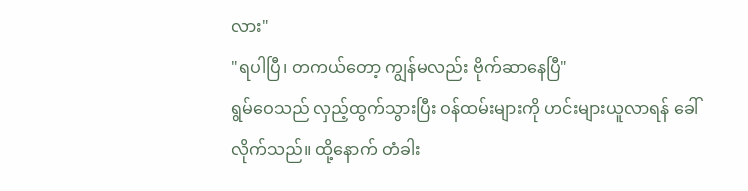လား"
"ရပါပြီ၊ တကယ်တော့ ကျွန်မလည်း ဗိုက်ဆာနေပြီ"
ရွမ်ဝေသည် လှည့်ထွက်သွားပြီး ဝန်ထမ်းများကို ဟင်းများယူလာရန် ခေါ်လိုက်သည်။ ထို့နောက် တံခါး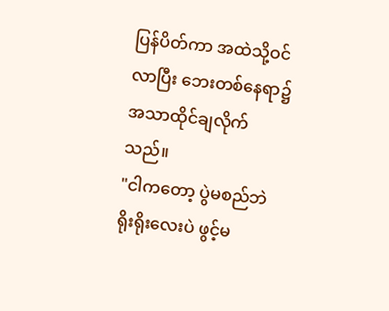ပြန်ပိတ်ကာ အထဲသို့ဝင်လာပြီး ဘေးတစ်နေရာ၌ အသာထိုင်ချလိုက်သည်။
"ငါကတော့ ပွဲမစည်ဘဲ ရိုးရိုးလေးပဲ ဖွင့်မ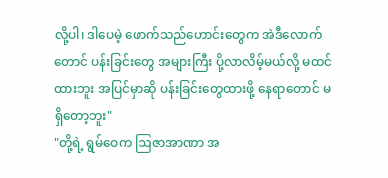လို့ပါ၊ ဒါပေမဲ့ ဖောက်သည်ဟောင်းတွေက အဲဒီလောက်တောင် ပန်းခြင်းတွေ အများကြီး ပို့လာလိမ့်မယ်လို့ မထင်ထားဘူး အပြင်မှာဆို ပန်းခြင်းတွေထားဖို့ နေရာတောင် မရှိတော့ဘူး"
"တို့ရဲ့ ရွမ်ဝေက ဩဇာအာဏာ အ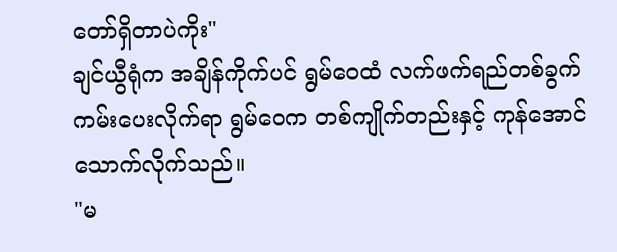တော်ရှိတာပဲကိုး"
ချင်ယွီရုံက အချိန်ကိုက်ပင် ရွမ်ဝေထံ လက်ဖက်ရည်တစ်ခွက် ကမ်းပေးလိုက်ရာ ရွမ်ဝေက တစ်ကျိုက်တည်းနှင့် ကုန်အောင်သောက်လိုက်သည်။
"မ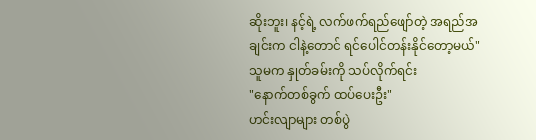ဆိုးဘူး၊ နင့်ရဲ့ လက်ဖက်ရည်ဖျော်တဲ့ အရည်အချင်းက ငါနဲ့တောင် ရင်ပေါင်တန်းနိုင်တော့မယ်"
သူမက နှုတ်ခမ်းကို သပ်လိုက်ရင်း
"နောက်တစ်ခွက် ထပ်ပေးဦး"
ဟင်းလျာများ တစ်ပွဲ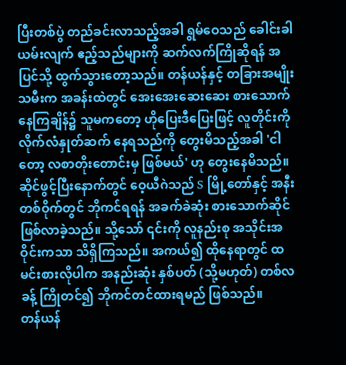ပြီးတစ်ပွဲ တည်ခင်းလာသည့်အခါ ရွမ်ဝေသည် ခေါင်းခါယမ်းလျက် ဧည့်သည်များကို ဆက်လက်ကြိုဆိုရန် အပြင်သို့ ထွက်သွားတော့သည်။ တန်ယန်နှင့် တခြားအမျိုးသမီးက အခန်းထဲတွင် အေးအေးဆေးဆေး စားသောက်နေကြချိန်၌ သူမကတော့ ဟိုပြေးဒီပြေးဖြင့် လူတိုင်းကို လိုက်လံနှုတ်ဆက် နေရသည်ကို တွေးမိသည့်အခါ 'ငါတော့ လစာတိုးတောင်းမှ ဖြစ်မယ်' ဟု တွေးနေမိသည်။
ဆိုင်ဖွင့်ပြီးနောက်တွင် ဝေ့ယီဂဲသည် S မြို့တော်နှင့် အနီးတစ်ဝိုက်တွင် ဘိုကင်ရရန် အခက်ခဲဆုံး စားသောက်ဆိုင် ဖြစ်လာခဲ့သည်။ သို့သော် ၎င်းကို လူနည်းစု အသိုင်းအဝိုင်းကသာ သိရှိကြသည်။ အကယ်၍ ထိုနေရာတွင် ထမင်းစားလိုပါက အနည်းဆုံး နှစ်ပတ် (သို့မဟုတ်) တစ်လခန့် ကြိုတင်၍ ဘိုကင်တင်ထားရမည် ဖြစ်သည်။
တန်ယန်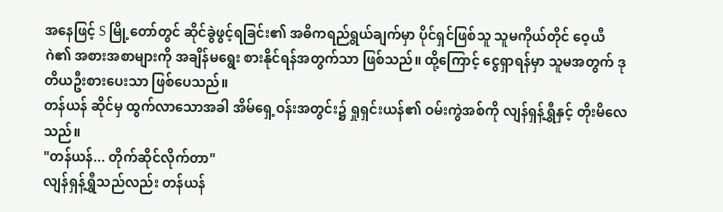အနေဖြင့် S မြို့တော်တွင် ဆိုင်ခွဲဖွင့်ရခြင်း၏ အဓိကရည်ရွယ်ချက်မှာ ပိုင်ရှင်ဖြစ်သူ သူမကိုယ်တိုင် ဝေ့ယီဂဲ၏ အစားအစာများကို အချိန်မရွေး စားနိုင်ရန်အတွက်သာ ဖြစ်သည်။ ထို့ကြောင့် ငွေရှာရန်မှာ သူမအတွက် ဒုတိယဦးစားပေးသာ ဖြစ်ပေသည်။
တန်ယန် ဆိုင်မှ ထွက်လာသောအခါ အိမ်ရှေ့ဝန်းအတွင်း၌ ရှုရှင်းယန်၏ ဝမ်းကွဲအစ်ကို လျန်ရှန့်ရွှီနှင့် တိုးမိလေသည်။
"တန်ယန်... တိုက်ဆိုင်လိုက်တာ"
လျန်ရှန့်ရွှီသည်လည်း တန်ယန်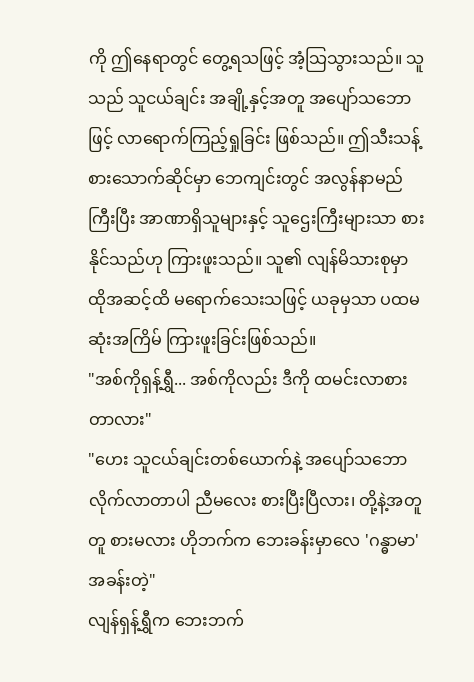ကို ဤနေရာတွင် တွေ့ရသဖြင့် အံ့သြသွားသည်။ သူသည် သူငယ်ချင်း အချို့နှင့်အတူ အပျော်သဘောဖြင့် လာရောက်ကြည့်ရှုခြင်း ဖြစ်သည်။ ဤသီးသန့်စားသောက်ဆိုင်မှာ ဘေကျင်းတွင် အလွန်နာမည်ကြီးပြီး အာဏာရှိသူများနှင့် သူဌေးကြီးများသာ စားနိုင်သည်ဟု ကြားဖူးသည်။ သူ၏ လျန်မိသားစုမှာ ထိုအဆင့်ထိ မရောက်သေးသဖြင့် ယခုမှသာ ပထမဆုံးအကြိမ် ကြားဖူးခြင်းဖြစ်သည်။
"အစ်ကိုရှန့်ရွှီ... အစ်ကိုလည်း ဒီကို ထမင်းလာစားတာလား"
"ဟေး သူငယ်ချင်းတစ်ယောက်နဲ့ အပျော်သဘော လိုက်လာတာပါ ညီမလေး စားပြီးပြီလား၊ တို့နဲ့အတူတူ စားမလား ဟိုဘက်က ဘေးခန်းမှာလေ 'ဂန္ဓာမာ' အခန်းတဲ့"
လျန်ရှန့်ရွှီက ဘေးဘက်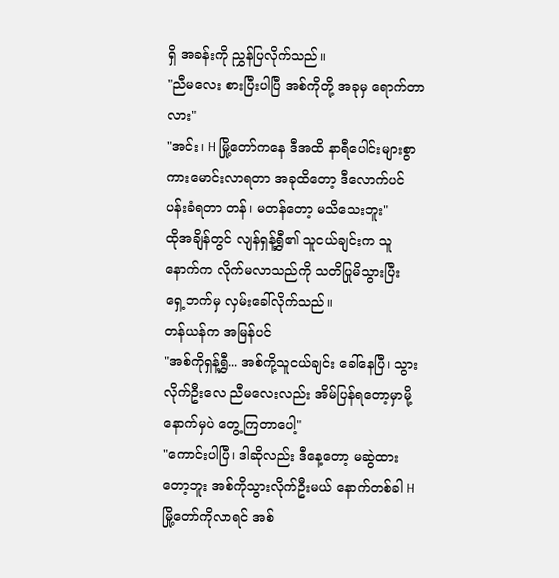ရှိ အခန်းကို ညွှန်ပြလိုက်သည်။
"ညီမလေး စားပြီးပါပြီ အစ်ကိုတို့ အခုမှ ရောက်တာလား"
"အင်း၊ H မြို့တော်ကနေ ဒီအထိ နာရီပေါင်းများစွာ ကားမောင်းလာရတာ အခုထိတော့ ဒီလောက်ပင်ပန်းခံရတာ တန်၊ မတန်တော့ မသိသေးဘူး"
ထိုအချိန်တွင် လျန်ရှန့်ရွှီ၏ သူငယ်ချင်းက သူနောက်က လိုက်မလာသည်ကို သတိပြုမိသွားပြီး ရှေ့ဘက်မှ လှမ်းခေါ်လိုက်သည်။
တန်ယန်က အမြန်ပင်
"အစ်ကိုရှန့်ရွှီ... အစ်ကို့သူငယ်ချင်း ခေါ်နေပြီ၊ သွားလိုက်ဦးလေ ညီမလေးလည်း အိမ်ပြန်ရတော့မှာမို့ နောက်မှပဲ တွေ့ကြတာပေါ့"
"ကောင်းပါပြီ၊ ဒါဆိုလည်း ဒီနေ့တော့ မဆွဲထားတော့ဘူး အစ်ကိုသွားလိုက်ဦးမယ် နောက်တစ်ခါ H မြို့တော်ကိုလာရင် အစ်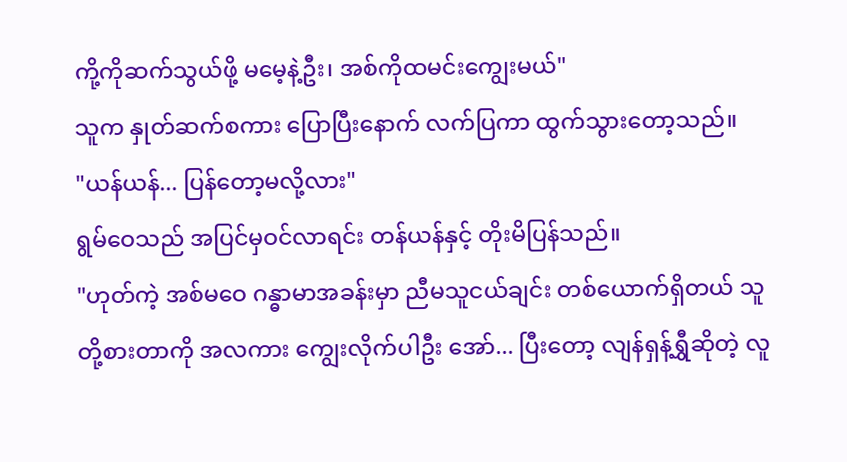ကို့ကိုဆက်သွယ်ဖို့ မမေ့နဲ့ဦး၊ အစ်ကိုထမင်းကျွေးမယ်"
သူက နှုတ်ဆက်စကား ပြောပြီးနောက် လက်ပြကာ ထွက်သွားတော့သည်။
"ယန်ယန်... ပြန်တော့မလို့လား"
ရွမ်ဝေသည် အပြင်မှဝင်လာရင်း တန်ယန်နှင့် တိုးမိပြန်သည်။
"ဟုတ်ကဲ့ အစ်မဝေ ဂန္ဓာမာအခန်းမှာ ညီမသူငယ်ချင်း တစ်ယောက်ရှိတယ် သူတို့စားတာကို အလကား ကျွေးလိုက်ပါဦး အော်... ပြီးတော့ လျန်ရှန့်ရွှီဆိုတဲ့ လူ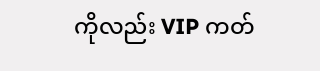ကိုလည်း VIP ကတ်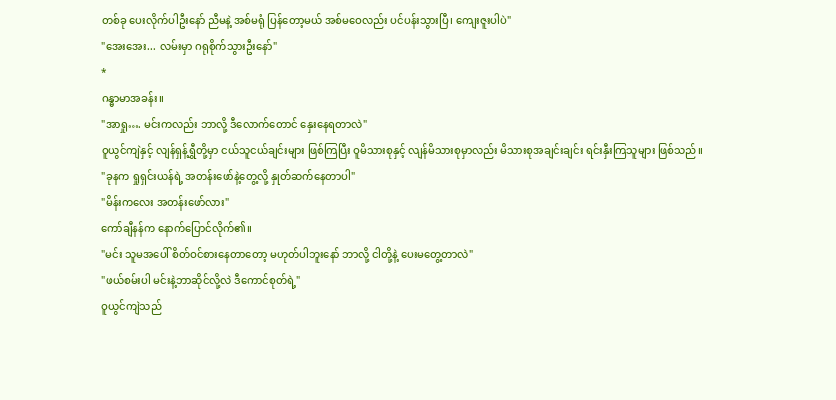တစ်ခု ပေးလိုက်ပါဦးနော် ညီမနဲ့ အစ်မရုံ ပြန်တော့မယ် အစ်မဝေလည်း ပင်ပန်းသွားပြီ၊ ကျေးဇူးပါပဲ"
"အေးအေး... လမ်းမှာ ဂရုစိုက်သွားဦးနော်"
*
ဂန္ဓာမာအခန်း။
"အာရှု…. မင်းကလည်း ဘာလို့ ဒီလောက်တောင် နှေးနေရတာလဲ"
ဝူယွင်ကျဲနှင့် လျန်ရှန့်ရွှီတို့မှာ ငယ်သူငယ်ချင်းများ ဖြစ်ကြပြီး ဝူမိသားစုနှင့် လျန်မိသားစုမှာလည်း မိသားစုအချင်းချင်း ရင်းနှီးကြသူများ ဖြစ်သည်။
"ခုနက ရှုရှင်းယန်ရဲ့ အတန်းဖော်နဲ့တွေ့လို့ နှုတ်ဆက်နေတာပါ"
"မိန်းကလေး အတန်းဖော်လား"
ကော်ချီနန်က နောက်ပြောင်လိုက်၏။
"မင်း သူမအပေါ် စိတ်ဝင်စားနေတာတော့ မဟုတ်ပါဘူးနော် ဘာလို့ ငါတို့နဲ့ ပေးမတွေ့တာလဲ"
"ဖယ်စမ်းပါ မင်းနဲ့ဘာဆိုင်လို့လဲ ဒီကောင်စုတ်ရဲ့"
ဝူယွင်ကျဲသည်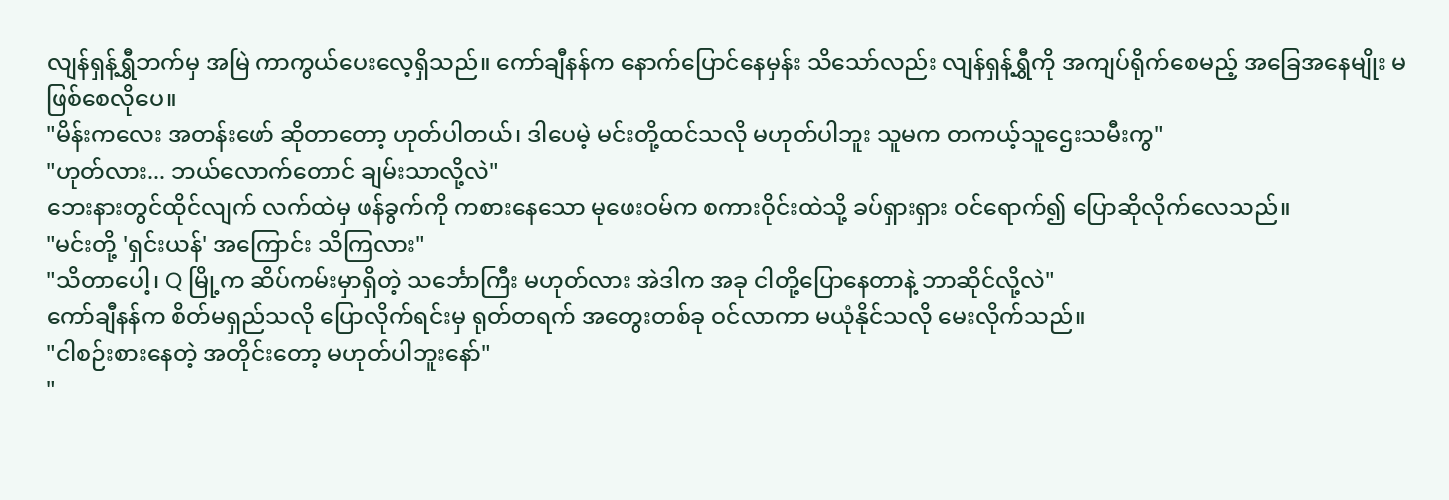လျန်ရှန့်ရွှီဘက်မှ အမြဲ ကာကွယ်ပေးလေ့ရှိသည်။ ကော်ချီနန်က နောက်ပြောင်နေမှန်း သိသော်လည်း လျန်ရှန့်ရွှီကို အကျပ်ရိုက်စေမည့် အခြေအနေမျိုး မဖြစ်စေလိုပေ။
"မိန်းကလေး အတန်းဖော် ဆိုတာတော့ ဟုတ်ပါတယ်၊ ဒါပေမဲ့ မင်းတို့ထင်သလို မဟုတ်ပါဘူး သူမက တကယ့်သူဌေးသမီးကွ"
"ဟုတ်လား... ဘယ်လောက်တောင် ချမ်းသာလို့လဲ"
ဘေးနားတွင်ထိုင်လျက် လက်ထဲမှ ဖန်ခွက်ကို ကစားနေသော မုဖေးဝမ်က စကားဝိုင်းထဲသို့ ခပ်ရှားရှား ဝင်ရောက်၍ ပြောဆိုလိုက်လေသည်။
"မင်းတို့ 'ရှင်းယန်' အကြောင်း သိကြလား"
"သိတာပေါ့၊ Q မြို့က ဆိပ်ကမ်းမှာရှိတဲ့ သင်္ဘောကြီး မဟုတ်လား အဲဒါက အခု ငါတို့ပြောနေတာနဲ့ ဘာဆိုင်လို့လဲ"
ကော်ချီနန်က စိတ်မရှည်သလို ပြောလိုက်ရင်းမှ ရုတ်တရက် အတွေးတစ်ခု ဝင်လာကာ မယုံနိုင်သလို မေးလိုက်သည်။
"ငါစဉ်းစားနေတဲ့ အတိုင်းတော့ မဟုတ်ပါဘူးနော်"
"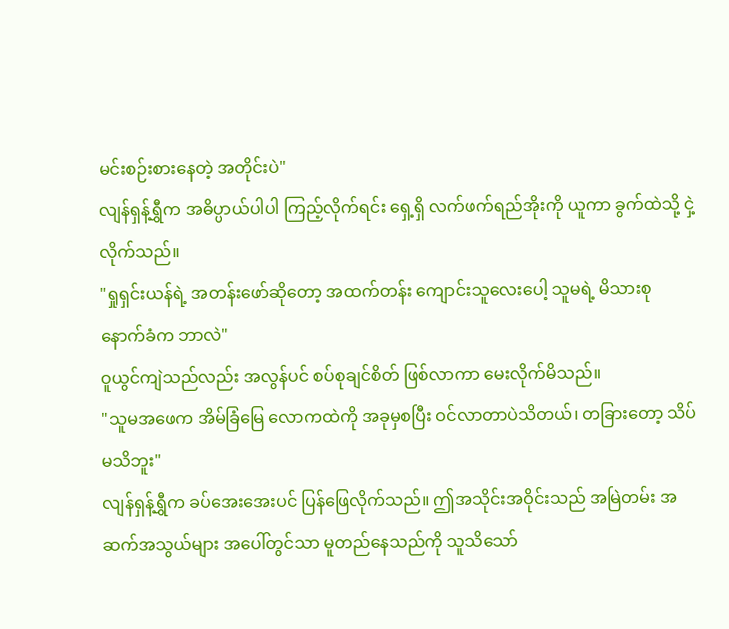မင်းစဉ်းစားနေတဲ့ အတိုင်းပဲ"
လျန်ရှန့်ရွှီက အဓိပ္ပာယ်ပါပါ ကြည့်လိုက်ရင်း ရှေ့ရှိ လက်ဖက်ရည်အိုးကို ယူကာ ခွက်ထဲသို့ ငှဲ့လိုက်သည်။
"ရှုရှင်းယန်ရဲ့ အတန်းဖော်ဆိုတော့ အထက်တန်း ကျောင်းသူလေးပေါ့ သူမရဲ့ မိသားစုနောက်ခံက ဘာလဲ"
ဝူယွင်ကျဲသည်လည်း အလွန်ပင် စပ်စုချင်စိတ် ဖြစ်လာကာ မေးလိုက်မိသည်။
"သူမအဖေက အိမ်ခြံမြေ လောကထဲကို အခုမှစပြီး ဝင်လာတာပဲသိတယ်၊ တခြားတော့ သိပ်မသိဘူး"
လျန်ရှန့်ရွှီက ခပ်အေးအေးပင် ပြန်ဖြေလိုက်သည်။ ဤအသိုင်းအဝိုင်းသည် အမြဲတမ်း အဆက်အသွယ်များ အပေါ်တွင်သာ မူတည်နေသည်ကို သူသိသော်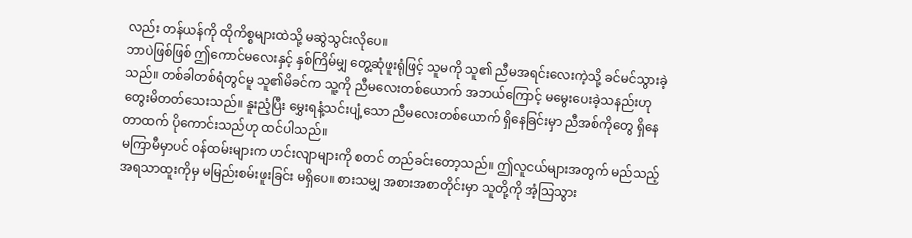လည်း တန်ယန်ကို ထိုကိစ္စများထဲသို့ မဆွဲသွင်းလိုပေ။
ဘာပဲဖြစ်ဖြစ် ဤကောင်မလေးနှင့် နှစ်ကြိမ်မျှ တွေ့ဆုံဖူးရုံဖြင့် သူမကို သူ၏ ညီမအရင်းလေးကဲ့သို့ ခင်မင်သွားခဲ့သည်။ တစ်ခါတစ်ရံတွင်မူ သူ၏မိခင်က သူ့ကို ညီမလေးတစ်ယောက် အဘယ်ကြောင့် မမွေးပေးခဲ့သနည်းဟု တွေးမိတတ်သေးသည်။ နူးညံ့ပြီး မွှေးရနံ့သင်းပျံ့သော ညီမလေးတစ်ယောက် ရှိနေခြင်းမှာ ညီအစ်ကိုတွေ ရှိနေတာထက် ပိုကောင်းသည်ဟု ထင်ပါသည်။
မကြာမီမှာပင် ဝန်ထမ်းများက ဟင်းလျာများကို စတင် တည်ခင်းတော့သည်။ ဤလူငယ်များအတွက် မည်သည့် အရသာထူးကိုမှ မမြည်းစမ်းဖူးခြင်း မရှိပေ။ စားသမျှ အစားအစာတိုင်းမှာ သူတို့ကို အံ့သြသွား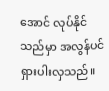အောင် လုပ်နိုင်သည်မှာ အလွန်ပင် ရှားပါးလှသည်။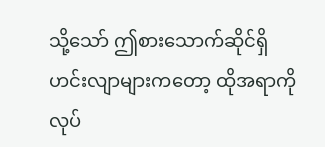သို့သော် ဤစားသောက်ဆိုင်ရှိ ဟင်းလျာများကတော့ ထိုအရာကို လုပ်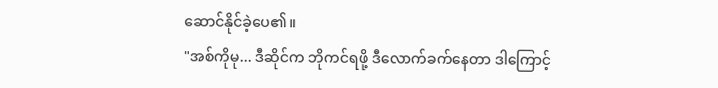ဆောင်နိုင်ခဲ့ပေ၏။
"အစ်ကိုမု... ဒီဆိုင်က ဘိုကင်ရဖို့ ဒီလောက်ခက်နေတာ ဒါကြောင့်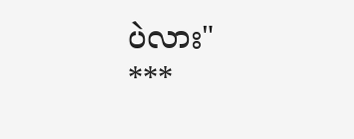ပဲလား"
***